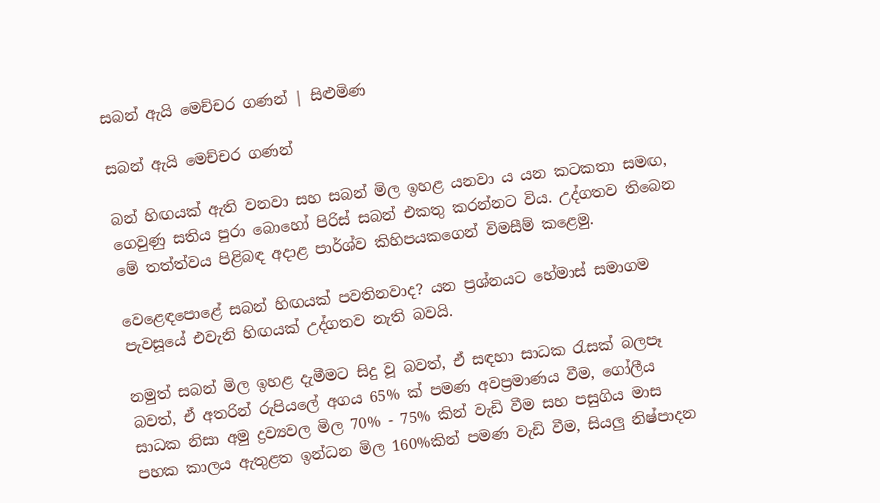සබන් ඇයි මෙච්චර ගණන් | සිළුමිණ

සබන් ඇයි මෙච්චර ගණන්

බන් හිඟයක් ඇති වනවා සහ සබන් මිල ඉහළ යනවා ය යන කටකතා සමඟ, ගෙවුණු සතිය පුරා බොහෝ පිරිස් සබන් එකතු කරන්නට විය. උද්ගතව තිබෙන මේ තත්ත්වය පිළිබඳ අදාළ පාර්ශ්ව කිහිපයකගෙන් විමසීම් කළෙමු.

වෙළෙඳපොළේ සබන් හිඟයක් පවතිනවාද? යන ප්‍රශ්නයට හේමාස් සමාගම පැවසූයේ එවැනි හිඟයක් උද්ගතව නැති බවයි.

නමුත් සබන් මිල ඉහළ දැමීමට සිදු වූ බවත්, ඒ සඳහා සාධක රැසක් බලපෑ බවත්, ඒ අතරින් රුපියලේ අගය 65% ක් පමණ අවප්‍රමාණය වීම, ගෝලීය සාධක නිසා අමු ද්‍රව්‍යවල මිල 70% - 75% කින් වැඩි වීම සහ පසුගිය මාස පහක කාලය ඇතුළත ඉන්ධන මිල 160%කින් පමණ වැඩි වීම, සියලු නිෂ්පාදන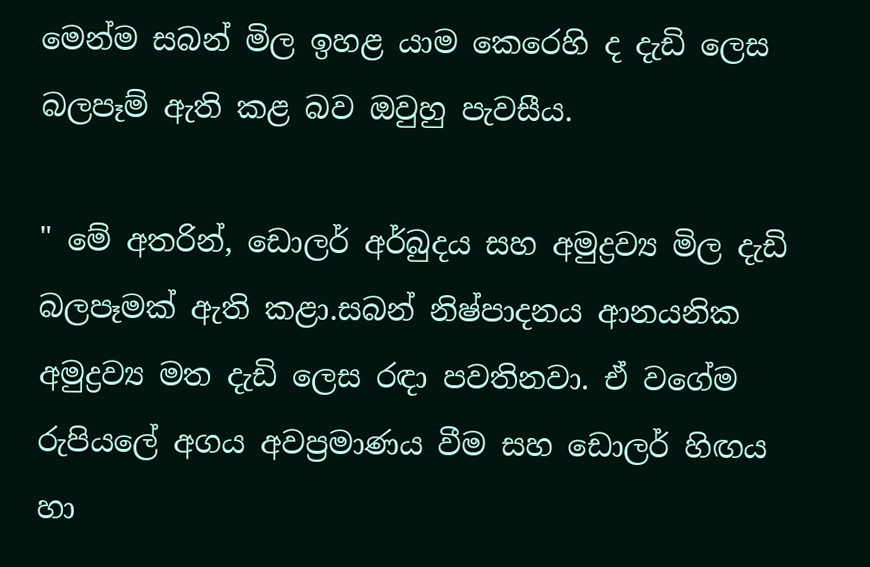මෙන්ම සබන් මිල ඉහළ යාම කෙරෙහි ද දැඩි ලෙස බලපෑම් ඇති කළ බව ඔවුහු පැවසීය.

" මේ අතරින්, ඩොලර් අර්බුදය සහ අමුද්‍රව්‍ය මිල දැඩි බලපෑමක් ඇති කළා.සබන් නිෂ්පාදනය ආනයනික අමුද්‍රව්‍ය මත දැඩි ලෙස රඳා පවතිනවා. ඒ වගේම රුපියලේ අගය අවප්‍රමාණය වීම සහ ඩොලර් හිඟය හා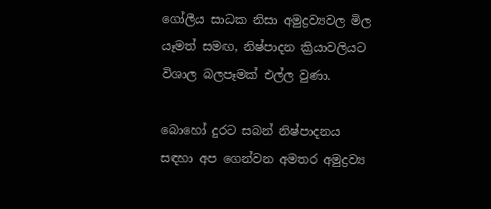ගෝලීය සාධක නිසා අමුද්‍රව්‍යවල මිල යෑමත් සමඟ, නිෂ්පාදන ක්‍රියාවලියට විශාල බලපෑමක් එල්ල වුණා.

බොහෝ දුරට සබන් නිෂ්පාදනය සඳහා අප ගෙන්වන අමතර අමුද්‍රව්‍ය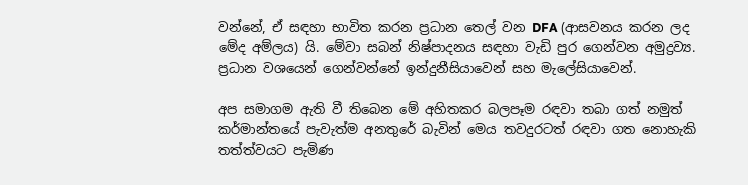වන්නේ, ඒ සඳහා භාවිත කරන ප්‍රධාන තෙල් වන DFA (ආසවනය කරන ලද මේද අම්ලය) යි. මේවා සබන් නිෂ්පාදනය සඳහා වැඩි පුර ගෙන්වන අමුද්‍රව්‍ය. ප්‍රධාන වශයෙන් ගෙන්වන්නේ ඉන්දුනීසියාවෙන් සහ මැලේසියාවෙන්.

අප සමාගම ඇති වී තිබෙන මේ අහිතකර බලපෑම රඳවා තබා ගත් නමුත් කර්මාන්තයේ පැවැත්ම අනතුරේ බැවින් මෙය තවදුරටත් රඳවා ගත නොහැකි තත්ත්වයට පැමිණ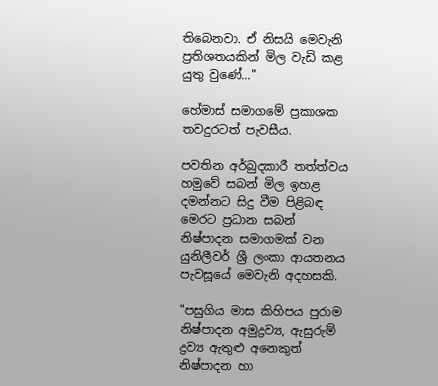තිබෙනවා. ඒ නිසයි මෙවැනි ප්‍රතිශතයකින් මිල වැඩි කළ යුතු වුණේ..."

හේමාස් සමාගමේ ප්‍රකාශක තවදුරටත් පැවසීය.

පවතින අර්බුදකාරී තත්ත්වය හමුවේ සබන් මිල ඉහළ දමන්නට සිදු වීම පිළිබඳ මෙරට ප්‍රධාන සබන් නිෂ්පාදන සමාගමක් වන යුනිලීවර් ශ්‍රී ලංකා ආයතනය පැවසූයේ මෙවැනි අදහසකි.

"පසුගිය මාස කිහිපය පුරාම නිෂ්පාදන අමුද්‍රව්‍ය, ඇසුරුම් ද්‍රව්‍ය ඇතුළු අනෙකුත් නිෂ්පාදන හා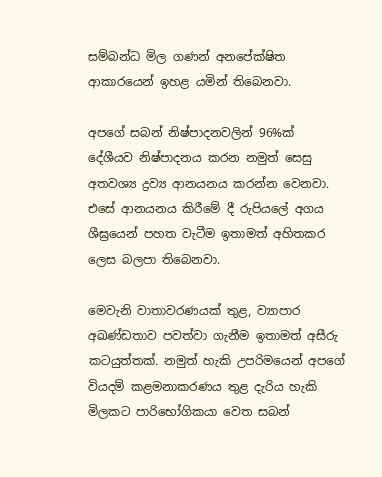සම්බන්ධ මිල ගණන් අනපේක්ෂිත ආකාරයෙන් ඉහළ යමින් තිබෙනවා.

අපගේ සබන් නිෂ්පාදනවලින් 96%ක් දේශීයව නිෂ්පාදනය කරන නමුත් සෙසු අතවශ්‍ය ද්‍රව්‍ය ආනයනය කරන්න වෙනවා. එසේ ආනයනය කිරීමේ දී රුපියලේ අගය ශීඝ්‍රයෙන් පහත වැටීම ඉතාමත් අහිතකර ලෙස බලපා තිබෙනවා.

මෙවැනි වාතාවරණයක් තුළ, ව්‍යාපාර අඛණ්ඩතාව පවත්වා ගැනීම ඉතාමත් අසීරු කටයුත්තක්. නමුත් හැකි උපරිමයෙන් අපගේ වියදම් කළමනාකරණය තුළ දැරිය හැකි මිලකට පාරිභෝගිකයා වෙත සබන්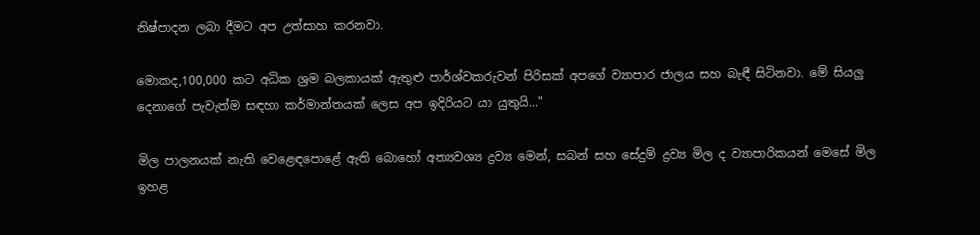නිෂ්පාදන ලබා දීමට අප උත්සාහ කරනවා.

මොකද,100,000 කට අධික ශ්‍රම බලකායක් ඇතුළු පාර්ශ්වකරුවන් පිරිසක් අපගේ ව්‍යාපාර ජාලය සහ බැඳී සිටිනවා. මේ සියලු දෙනාගේ පැවැත්ම සඳහා කර්මාන්තයක් ලෙස අප ඉදිරියට යා යුතුයි..."

මිල පාලනයක් නැති වෙළෙඳපොළේ ඇති බොහෝ අත්‍යවශ්‍ය ද්‍රව්‍ය මෙන්, සබන් සහ සේදුම් ද්‍රව්‍ය මිල ද ව්‍යාපාරිකයන් මෙසේ මිල ඉහළ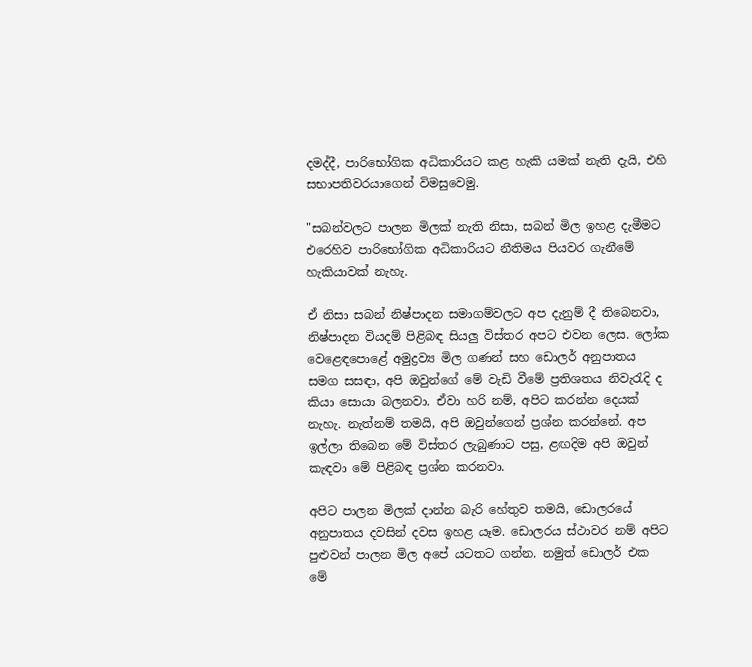දමද්දී, පාරිභෝගික අධිකාරියට කළ හැකි යමක් නැති දැයි, එහි සභාපතිවරයාගෙන් විමසුවෙමු.

"සබන්වලට පාලන මිලක් නැති නිසා, සබන් මිල ඉහළ දැමීමට එරෙහිව පාරිභෝගික අධිකාරියට නීතිමය පියවර ගැනීමේ හැකියාවක් නැහැ.

ඒ නිසා සබන් නිෂ්පාදන සමාගම්වලට අප දැනුම් දී තිබෙනවා, නිෂ්පාදන වියදම් පිළිබඳ සියලු විස්තර අපට එවන ලෙස. ලෝක වෙළෙඳපොළේ අමුද්‍රව්‍ය මිල ගණන් සහ ඩොලර් අනුපාතය සමග සසඳා, අපි ඔවුන්ගේ මේ වැඩි වීමේ ප්‍රතිශතය නිවැරැදි ද කියා සොයා බලනවා. ඒවා හරි නම්, අපිට කරන්න දෙයක් නැහැ. නැත්නම් තමයි, අපි ඔවුන්ගෙන් ප්‍රශ්න කරන්නේ. අප ඉල්ලා තිබෙන මේ විස්තර ලැබුණාට පසු, ළඟදිම අපි ඔවුන් කැඳවා මේ පිළිබඳ ප්‍රශ්න කරනවා.

අපිට පාලන මිලක් දාන්න බැරි හේතුව තමයි, ඩොලරයේ අනුපාතය දවසින් දවස ඉහළ යෑම. ඩොලරය ස්ථාවර නම් අපිට පුළුවන් පාලන මිල අපේ යටතට ගන්න. නමුත් ඩොලර් එක මේ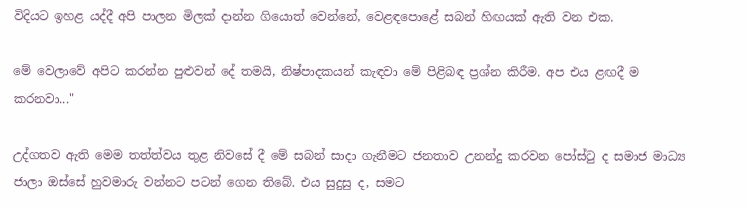විදියට ඉහළ යද්දී අපි පාලන මිලක් දාන්න ගියොත් වෙන්නේ, වෙළඳපොළේ සබන් හිඟයක් ඇති වන එක.

මේ වෙලාවේ අපිට කරන්න පුළුවන් දේ තමයි, නිෂ්පාදකයන් කැඳවා මේ පිළිබඳ ප්‍රශ්න කිරීම. අප එය ළඟදී ම කරනවා..."

උද්ගතව ඇති මෙම තත්ත්වය තුළ නිවසේ දී මේ සබන් සාදා ගැනීමට ජනතාව උනන්දු කරවන පෝස්ටු ද සමාජ මාධ්‍ය ජාලා ඔස්සේ හුවමාරු වන්නට පටන් ගෙන තිබේ. එය සුදුසු ද, සමට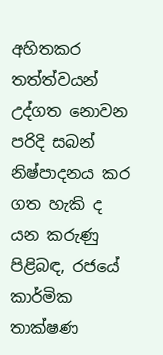අහිතකර තත්ත්වයන් උද්ගත නොවන පරිදි සබන් නිෂ්පාදනය කර ගත හැකි ද යන කරුණු පිළිබඳ, රජයේ කාර්මික තාක්ෂණ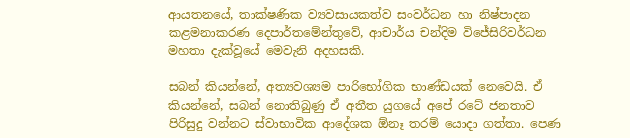ආයතනයේ, තාක්ෂණික ව්‍යවසායකත්ව සංවර්ධන හා නිෂ්පාදන කළමනාකරණ දෙපාර්තමේන්තුවේ, ආචාර්ය චන්දිම විජේසිරිවර්ධන මහතා දැක්වූයේ මෙවැනි අදහසකි.

සබන් කියන්නේ, අත්‍යවශ්‍යම පාරිභෝගික භාණ්ඩයක් නෙවෙයි. ඒ කියන්නේ, සබන් නොතිබුණු ඒ අතීත යුගයේ අපේ රටේ ජනතාව පිරිසුදු වන්නට ස්වාභාවික ආදේශක ඕනෑ තරම් යොදා ගත්තා. පෙණ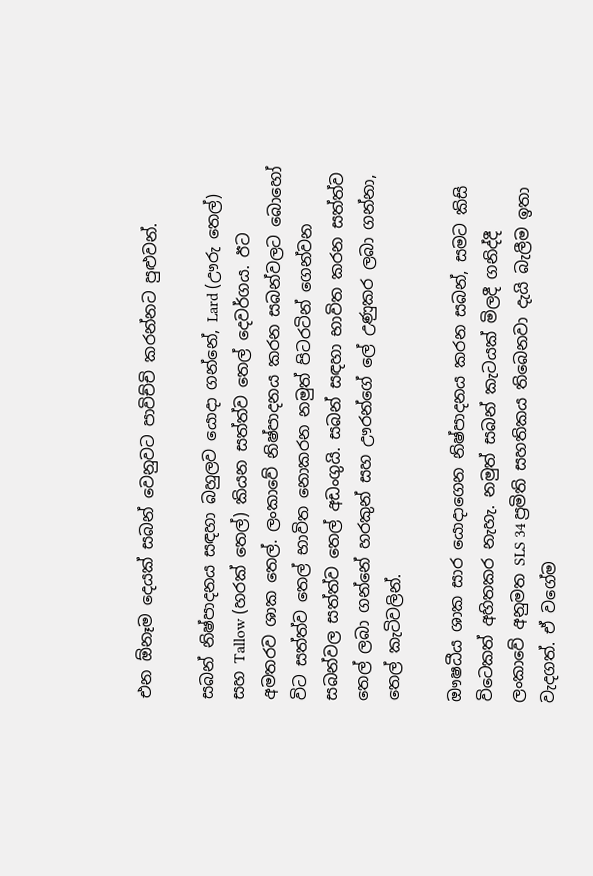එන ඕනෑම දෙයක් සබන් වෙනුවට පාවිච්චි කරන්නට පුළුවන්.

සබන් නිෂ්පාදනය සඳහා බහුලව යොදා ගන්නේ, Lard (ඌරු තෙල්) සහ Tallow (හරක් තෙල්) කියන සත්ත්ව තෙල් දෙවර්ගය. ඊට අමතරව ශාක තෙල්. ලංකාවේ නිෂ්පාදනය කරන සබන්වලට බොහෝ විට සත්ත්ව තෙල් භාවිත නොකරන නමුත් පිටරටින් ගෙන්වන සබන්වල සත්ත්ව තෙල් අඩංගුයි. සබන් සඳහා භාවිත කරන සත්ත්ව තෙල් ලබා ගන්නේ හරකුන් සහ ඌරන්ගේ ලේ උණුකර ලබා ගන්නා, තෙල් කැටිවලින්.

ඖෂධීය ශාක සාර යොදාගෙන නිෂ්පාදනය කරන සබන්, සමට කිසි විටෙකත් අහිතකර නැහැ. නමුත් සබන් කැටයක් මිලදී ගනිද්දී ලංකාවේ අනුමත SLS 34 ප්‍රමිති සහතිකය තිබෙනවා දැයි බැලීම ඉතා වැදගත්. ඒ වගේම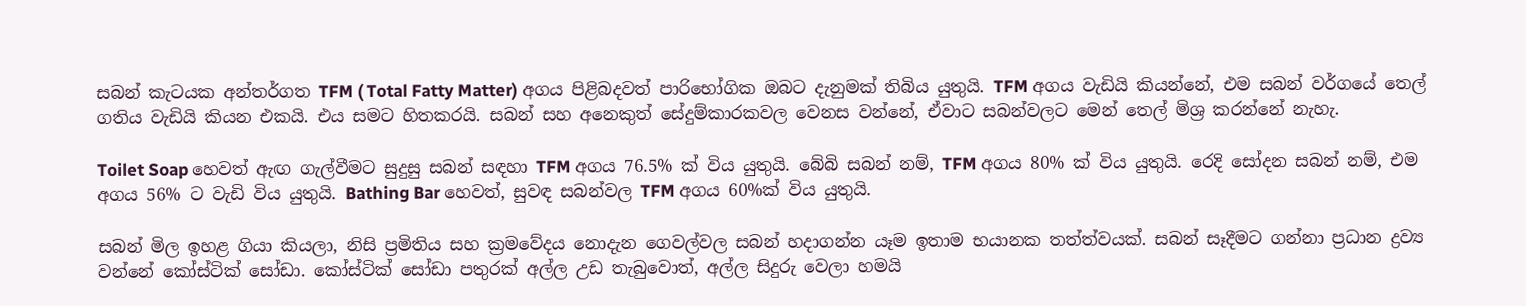සබන් කැටයක අන්තර්ගත TFM ( Total Fatty Matter) අගය පිළිබදවත් පාරිභෝගික ඔබට දැනුමක් තිබිය යුතුයි. TFM අගය වැඩියි කියන්නේ, එම සබන් වර්ගයේ තෙල් ගතිය වැඩියි කියන එකයි. එය සමට හිතකරයි. සබන් සහ අනෙකුත් සේදුම්කාරකවල වෙනස වන්නේ, ඒවාට සබන්වලට මෙන් තෙල් මිශ්‍ර කරන්නේ නැහැ.

Toilet Soap හෙවත් ඇඟ ගැල්වීමට සුදුසු සබන් සඳහා TFM අගය 76.5% ක් විය යුතුයි. බේබි සබන් නම්, TFM අගය 80% ක් විය යුතුයි. රෙදි සෝදන සබන් නම්, එම අගය 56% ට වැඩි විය යුතුයි. Bathing Bar හෙවත්, සුවඳ සබන්වල TFM අගය 60%ක් විය යුතුයි.

සබන් මිල ඉහළ ගියා කියලා, නිසි ප්‍රමිතිය සහ ක්‍රමවේදය නොදැන ගෙවල්වල සබන් හදාගන්න යෑම ඉතාම භයානක තත්ත්වයක්. සබන් සෑදීමට ගන්නා ප්‍රධාන ද්‍රව්‍ය වන්නේ කෝස්ටික් සෝඩා. කෝස්ටික් සෝඩා පතුරක් අල්ල උඩ තැබුවොත්, අල්ල සිදුරු වෙලා හමයි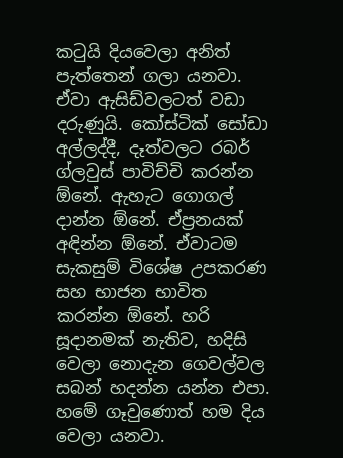කටුයි දියවෙලා අනිත් පැත්තෙන් ගලා යනවා. ඒවා ඇසිඩ්වලටත් වඩා දරුණුයි. කෝස්ටික් සෝඩා අල්ලද්දී, දෑත්වලට රබර් ග්ලවුස් පාවිච්චි කරන්න ඕනේ. ඇහැට ගොගල් දාන්න ඕනේ. ඒප්‍රනයක් අඳින්න ඕනේ. ඒවාටම සැකසුම් විශේෂ උපකරණ සහ භාජන භාවිත කරන්න ඕනේ. හරි සූදානමක් නැතිව, හදිසි වෙලා නොදැන ගෙවල්වල සබන් හදන්න යන්න එපා. හමේ ගෑවුණොත් හම දිය වෙලා යනවා.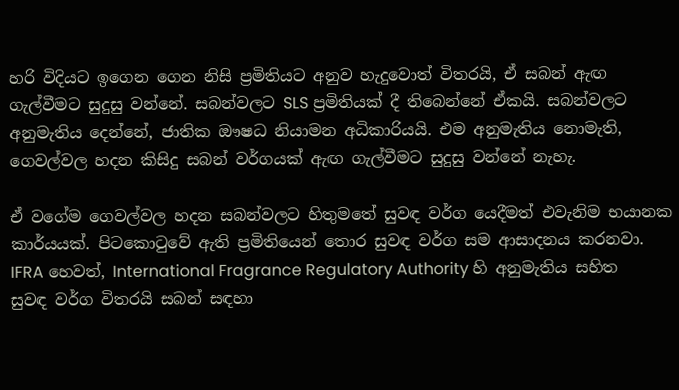හරි විදියට ඉගෙන ගෙන නිසි ප්‍රමිතියට අනුව හැදුවොත් විතරයි, ඒ සබන් ඇඟ ගැල්වීමට සුදුසු වන්නේ. සබන්වලට SLS ප්‍රමිතියක් දී තිබෙන්නේ ඒකයි. සබන්වලට අනුමැතිය දෙන්නේ, ජාතික ඖෂධ නියාමන අධිකාරියයි. එම අනුමැතිය නොමැති, ගෙවල්වල හදන කිසිදු සබන් වර්ගයක් ඇඟ ගැල්වීමට සුදුසු වන්නේ නැහැ.

ඒ වගේම ගෙවල්වල හදන සබන්වලට හිතුමතේ සුවඳ වර්ග යෙදීමත් එවැනිම භයානක කාර්යයක්. පිටකොටුවේ ඇති ප්‍රමිතියෙන් තොර සුවඳ වර්ග සම ආසාදනය කරනවා. IFRA හෙවත්, International Fragrance Regulatory Authority හි අනුමැතිය සහිත සුවඳ වර්ග විතරයි සබන් සඳහා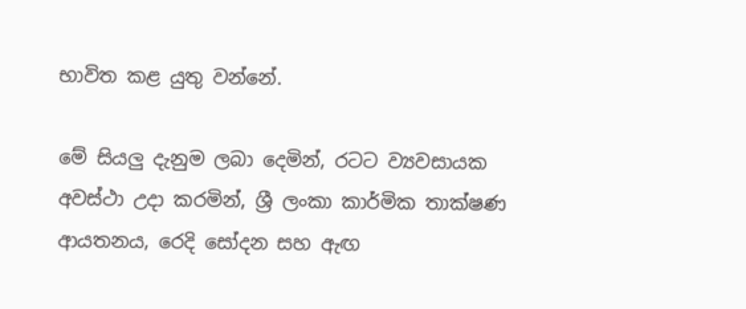භාවිත කළ යුතු වන්නේ.

මේ සියලු දැනුම ලබා දෙමින්, රටට ව්‍යවසායක අවස්ථා උදා කරමින්, ශ්‍රී ලංකා කාර්මික තාක්ෂණ ආයතනය, රෙදි සෝදන සහ ඇඟ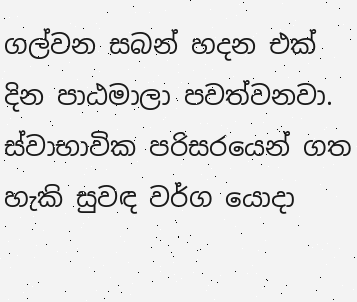ගල්වන සබන් හදන එක් දින පාඨමාලා පවත්වනවා. ස්වාභාවික පරිසරයෙන් ගත හැකි සුවඳ වර්ග යොදා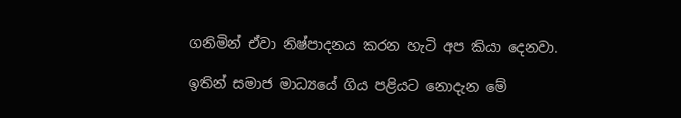ගනිමින් ඒවා නිෂ්පාදනය කරන හැටි අප කියා දෙනවා.

ඉතින් සමාජ මාධ්‍යයේ ගිය පළියට නොදැන මේ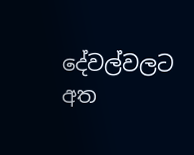දේවල්වලට අත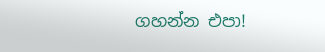ගහන්න එපා!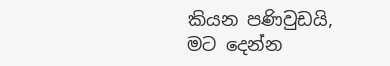කියන පණිවුඩයි, මට දෙන්න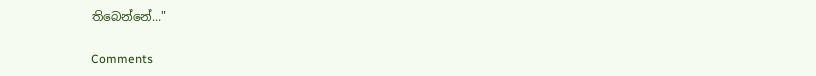තිබෙන්නේ..."

Comments